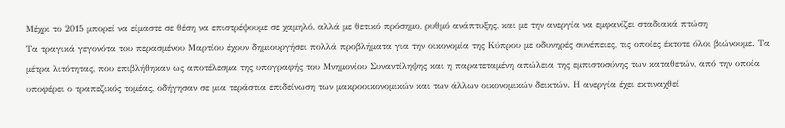Μέχρι το 2015 μπορεί να είμαστε σε θέση να επιστρέψουμε σε χαμηλό, αλλά με θετικό πρόσημο, ρυθμό ανάπτυξης, και με την ανεργία να εμφανίζει σταδιακά πτώση
Τα τραγικά γεγονότα του περασμένου Μαρτίου έχουν δημιουργήσει πολλά προβλήματα για την οικονομία της Κύπρου με οδυνηρές συνέπειες, τις οποίες έκτοτε όλοι βιώνουμε. Τα μέτρα λιτότητας, που επιβλήθηκαν ως αποτέλεσμα της υπογραφής του Μνημονίου Συναντίληψης και η παρατεταμένη απώλεια της εμπιστοσύνης των καταθετών, από την οποία υποφέρει ο τραπεζικός τομέας, οδήγησαν σε μια τεράστια επιδείνωση των μακροοικονομικών και των άλλων οικονομικών δεικτών. Η ανεργία έχει εκτιναχθεί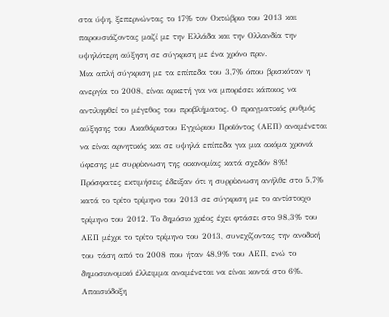στα ύψη, ξεπερνώντας το 17% τον Οκτώβριο του 2013 και παρουσιάζοντας μαζί με την Ελλάδα και την Ολλανδία την υψηλότερη αύξηση σε σύγκριση με ένα χρόνο πριν.
Μια απλή σύγκριση με τα επίπεδα του 3,7% όπου βρισκόταν η ανεργία το 2008, είναι αρκετή για να μπορέσει κάποιος να αντιληφθεί το μέγεθος του προβλήματος. Ο πραγματικός ρυθμός αύξησης του Ακαθάριστου Εγχώριου Προϊόντος (ΑΕΠ) αναμένεται να είναι αρνητικός και σε υψηλά επίπεδα για μια ακόμα χρονιά ύφεσης με συρρίκνωση της οικονομίας κατά σχεδόν 8%! Πρόσφατες εκτιμήσεις έδειξαν ότι η συρρίκνωση ανήλθε στο 5,7% κατά το τρίτο τρίμηνο του 2013 σε σύγκριση με το αντίστοιχο τρίμηνο του 2012. Το δημόσιο χρέος έχει φτάσει στο 98,3% του ΑΕΠ μέχρι το τρίτο τρίμηνο του 2013, συνεχίζοντας την ανοδική του τάση από το 2008 που ήταν 48,9% του ΑΕΠ, ενώ το δημοσιονομικό έλλειμμα αναμένεται να είναι κοντά στο 6%.
Απαισιόδοξη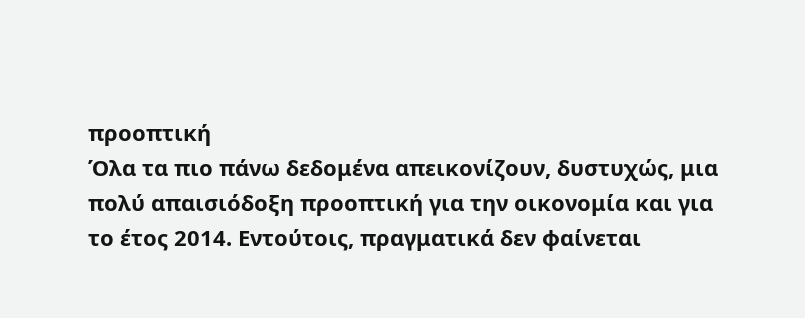προοπτική
Όλα τα πιο πάνω δεδομένα απεικονίζουν, δυστυχώς, μια πολύ απαισιόδοξη προοπτική για την οικονομία και για το έτος 2014. Εντούτοις, πραγματικά δεν φαίνεται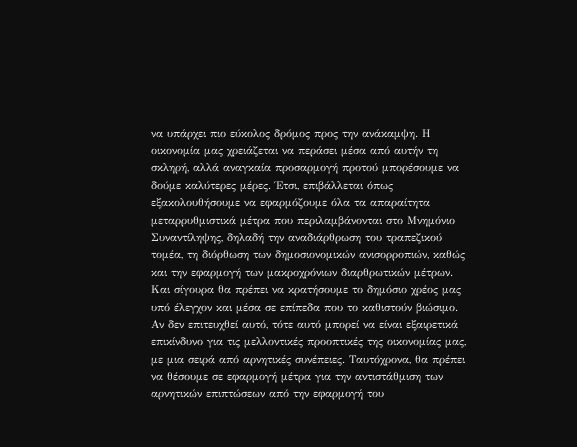να υπάρχει πιο εύκολος δρόμος προς την ανάκαμψη. Η οικονομία μας χρειάζεται να περάσει μέσα από αυτήν τη σκληρή, αλλά αναγκαία προσαρμογή προτού μπορέσουμε να δούμε καλύτερες μέρες. Έτσι, επιβάλλεται όπως εξακολουθήσουμε να εφαρμόζουμε όλα τα απαραίτητα μεταρρυθμιστικά μέτρα που περιλαμβάνονται στο Μνημόνιο Συναντίληψης, δηλαδή την αναδιάρθρωση του τραπεζικού τομέα, τη διόρθωση των δημοσιονομικών ανισορροπιών, καθώς και την εφαρμογή των μακροχρόνιων διαρθρωτικών μέτρων.
Και σίγουρα θα πρέπει να κρατήσουμε το δημόσιο χρέος μας υπό έλεγχον και μέσα σε επίπεδα που το καθιστούν βιώσιμο. Αν δεν επιτευχθεί αυτό, τότε αυτό μπορεί να είναι εξαιρετικά επικίνδυνο για τις μελλοντικές προοπτικές της οικονομίας μας, με μια σειρά από αρνητικές συνέπειες. Ταυτόχρονα, θα πρέπει να θέσουμε σε εφαρμογή μέτρα για την αντιστάθμιση των αρνητικών επιπτώσεων από την εφαρμογή του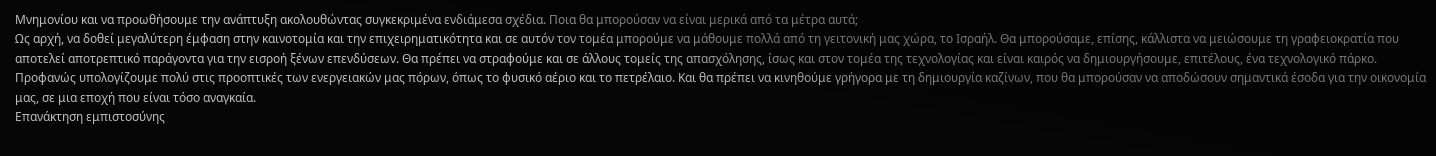Μνημονίου και να προωθήσουμε την ανάπτυξη ακολουθώντας συγκεκριμένα ενδιάμεσα σχέδια. Ποια θα μπορούσαν να είναι μερικά από τα μέτρα αυτά;
Ως αρχή, να δοθεί μεγαλύτερη έμφαση στην καινοτομία και την επιχειρηματικότητα και σε αυτόν τον τομέα μπορούμε να μάθουμε πολλά από τη γειτονική μας χώρα, το Ισραήλ. Θα μπορούσαμε, επίσης, κάλλιστα να μειώσουμε τη γραφειοκρατία που αποτελεί αποτρεπτικό παράγοντα για την εισροή ξένων επενδύσεων. Θα πρέπει να στραφούμε και σε άλλους τομείς της απασχόλησης, ίσως και στον τομέα της τεχνολογίας και είναι καιρός να δημιουργήσουμε, επιτέλους, ένα τεχνολογικό πάρκο. Προφανώς υπολογίζουμε πολύ στις προοπτικές των ενεργειακών μας πόρων, όπως το φυσικό αέριο και το πετρέλαιο. Και θα πρέπει να κινηθούμε γρήγορα με τη δημιουργία καζίνων, που θα μπορούσαν να αποδώσουν σημαντικά έσοδα για την οικονομία μας, σε μια εποχή που είναι τόσο αναγκαία.
Επανάκτηση εμπιστοσύνης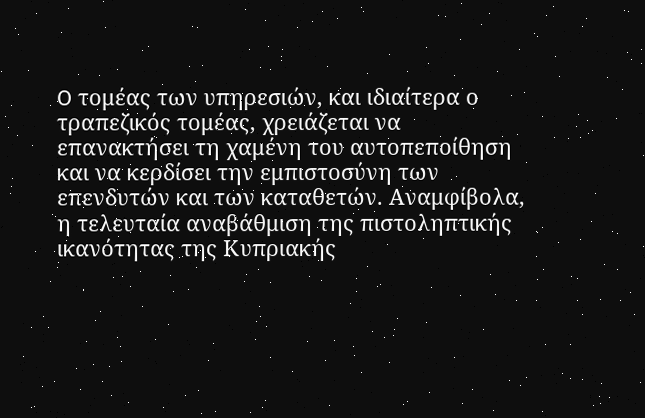O τομέας των υπηρεσιών, και ιδιαίτερα ο τραπεζικός τομέας, χρειάζεται να επανακτήσει τη χαμένη του αυτοπεποίθηση και να κερδίσει την εμπιστοσύνη των επενδυτών και των καταθετών. Αναμφίβολα, η τελευταία αναβάθμιση της πιστοληπτικής ικανότητας της Κυπριακής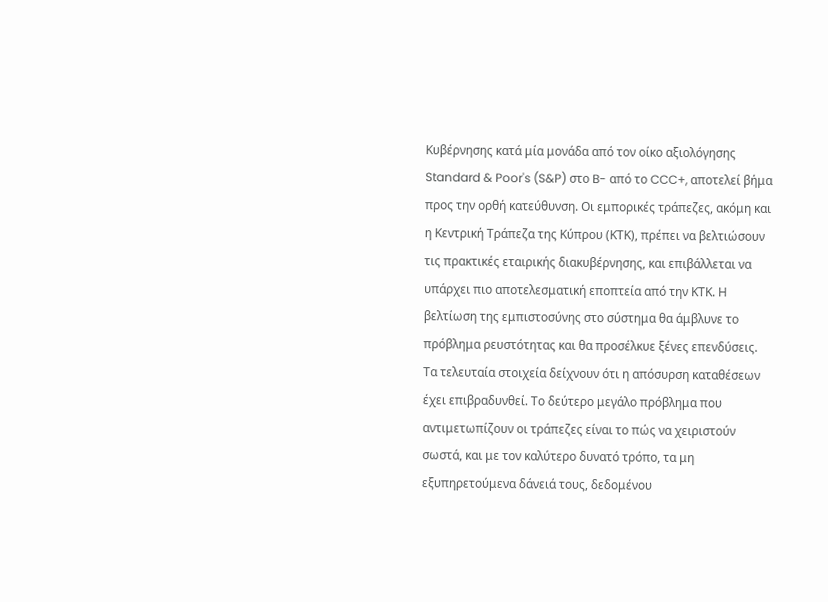Κυβέρνησης κατά μία μονάδα από τον οίκο αξιολόγησης Standard & Poor's (S&P) στο B- από το CCC+, αποτελεί βήμα προς την ορθή κατεύθυνση. Οι εμπορικές τράπεζες, ακόμη και η Κεντρική Τράπεζα της Κύπρου (ΚΤΚ), πρέπει να βελτιώσουν τις πρακτικές εταιρικής διακυβέρνησης, και επιβάλλεται να υπάρχει πιο αποτελεσματική εποπτεία από την ΚΤΚ. Η βελτίωση της εμπιστοσύνης στο σύστημα θα άμβλυνε το πρόβλημα ρευστότητας και θα προσέλκυε ξένες επενδύσεις. Τα τελευταία στοιχεία δείχνουν ότι η απόσυρση καταθέσεων έχει επιβραδυνθεί. Το δεύτερο μεγάλο πρόβλημα που αντιμετωπίζουν οι τράπεζες είναι το πώς να χειριστούν σωστά, και με τον καλύτερο δυνατό τρόπο, τα μη εξυπηρετούμενα δάνειά τους, δεδομένου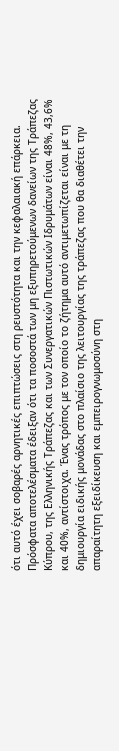ότι αυτό έχει σοβαρές αρνητικές επιπτώσεις στη ρευστότητα και την κεφαλαιακή επάρκεια.
Πρόσφατα αποτελέσματα έδειξαν ότι τα ποσοστά των μη εξυπηρετούμενων δανείων της Τράπεζας Κύπρου, της Ελληνικής Τράπεζας και των Συνεργατικών Πιστωτικών Ιδρυμάτων είναι 48%, 43,6% και 40%, αντίστοιχα. Ένας τρόπος με τον οποίο το ζήτημα αυτό αντιμετωπίζεται είναι με τη δημιουργία ειδικής μονάδας στο πλαίσιο της λειτουργίας της τράπεζας που θα διαθέτει την απαραίτητη εξειδίκευση και εμπειρογνωμοσύνη στη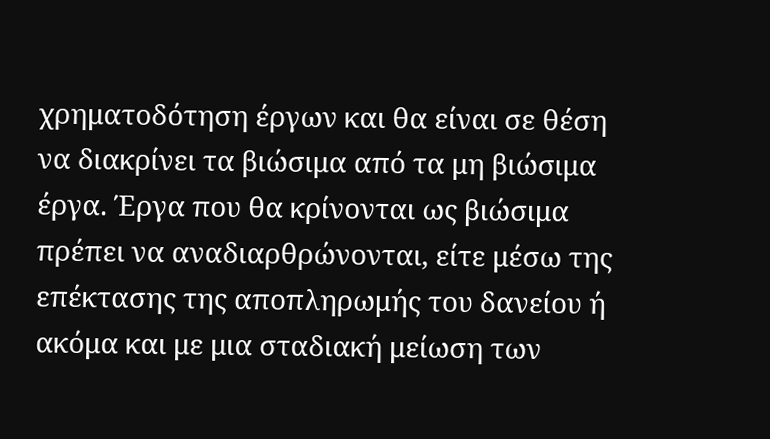χρηματοδότηση έργων και θα είναι σε θέση να διακρίνει τα βιώσιμα από τα μη βιώσιμα έργα. Έργα που θα κρίνονται ως βιώσιμα πρέπει να αναδιαρθρώνονται, είτε μέσω της επέκτασης της αποπληρωμής του δανείου ή ακόμα και με μια σταδιακή μείωση των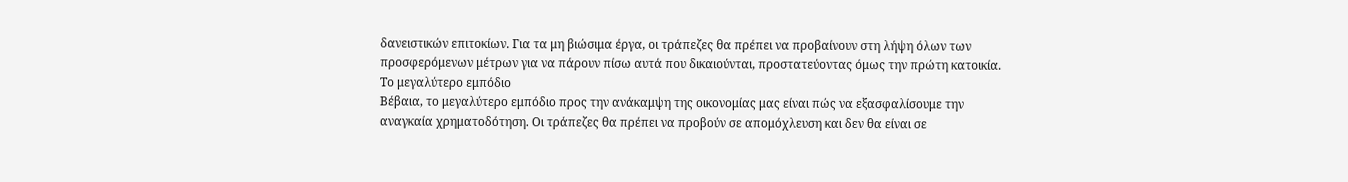δανειστικών επιτοκίων. Για τα μη βιώσιμα έργα, οι τράπεζες θα πρέπει να προβαίνουν στη λήψη όλων των προσφερόμενων μέτρων για να πάρουν πίσω αυτά που δικαιούνται, προστατεύοντας όμως την πρώτη κατοικία.
Το μεγαλύτερο εμπόδιο
Βέβαια, το μεγαλύτερο εμπόδιο προς την ανάκαμψη της οικονομίας μας είναι πώς να εξασφαλίσουμε την αναγκαία χρηματοδότηση. Οι τράπεζες θα πρέπει να προβούν σε απομόχλευση και δεν θα είναι σε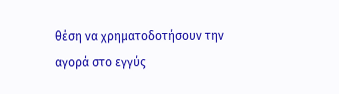θέση να χρηματοδοτήσουν την αγορά στο εγγύς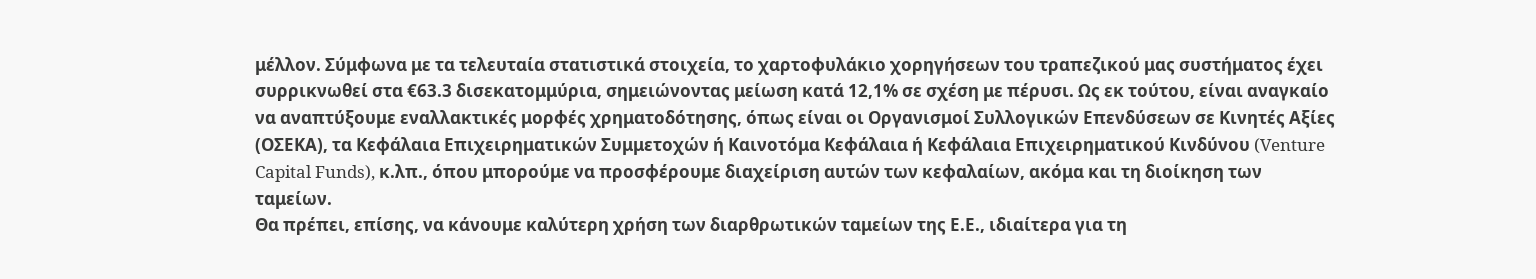μέλλον. Σύμφωνα με τα τελευταία στατιστικά στοιχεία, το χαρτοφυλάκιο χορηγήσεων του τραπεζικού μας συστήματος έχει συρρικνωθεί στα €63.3 δισεκατομμύρια, σημειώνοντας μείωση κατά 12,1% σε σχέση με πέρυσι. Ως εκ τούτου, είναι αναγκαίο να αναπτύξουμε εναλλακτικές μορφές χρηματοδότησης, όπως είναι οι Οργανισμοί Συλλογικών Επενδύσεων σε Κινητές Αξίες (ΟΣΕΚΑ), τα Κεφάλαια Επιχειρηματικών Συμμετοχών ή Καινοτόμα Κεφάλαια ή Κεφάλαια Επιχειρηματικού Κινδύνου (Venture Capital Funds), κ.λπ., όπου μπορούμε να προσφέρουμε διαχείριση αυτών των κεφαλαίων, ακόμα και τη διοίκηση των ταμείων.
Θα πρέπει, επίσης, να κάνουμε καλύτερη χρήση των διαρθρωτικών ταμείων της Ε.Ε., ιδιαίτερα για τη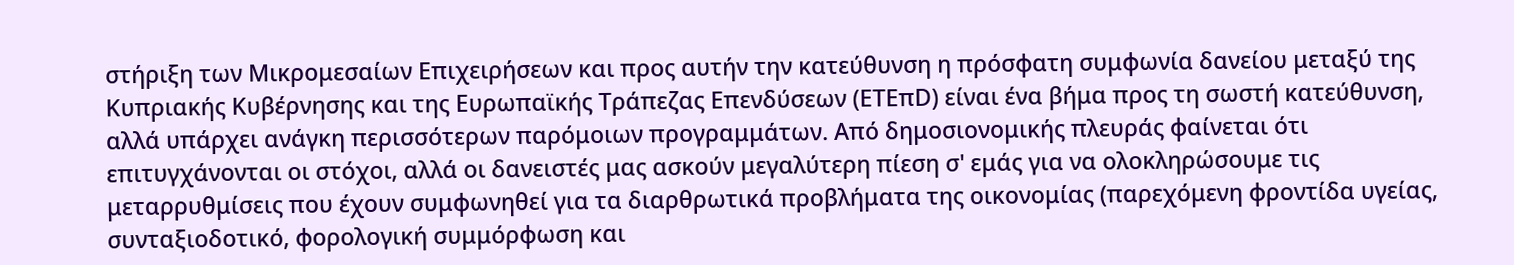στήριξη των Μικρομεσαίων Επιχειρήσεων και προς αυτήν την κατεύθυνση η πρόσφατη συμφωνία δανείου μεταξύ της Κυπριακής Κυβέρνησης και της Ευρωπαϊκής Τράπεζας Επενδύσεων (ΕΤΕπD) είναι ένα βήμα προς τη σωστή κατεύθυνση, αλλά υπάρχει ανάγκη περισσότερων παρόμοιων προγραμμάτων. Από δημοσιονομικής πλευράς φαίνεται ότι επιτυγχάνονται οι στόχοι, αλλά οι δανειστές μας ασκούν μεγαλύτερη πίεση σ' εμάς για να ολοκληρώσουμε τις μεταρρυθμίσεις που έχουν συμφωνηθεί για τα διαρθρωτικά προβλήματα της οικονομίας (παρεχόμενη φροντίδα υγείας, συνταξιοδοτικό, φορολογική συμμόρφωση και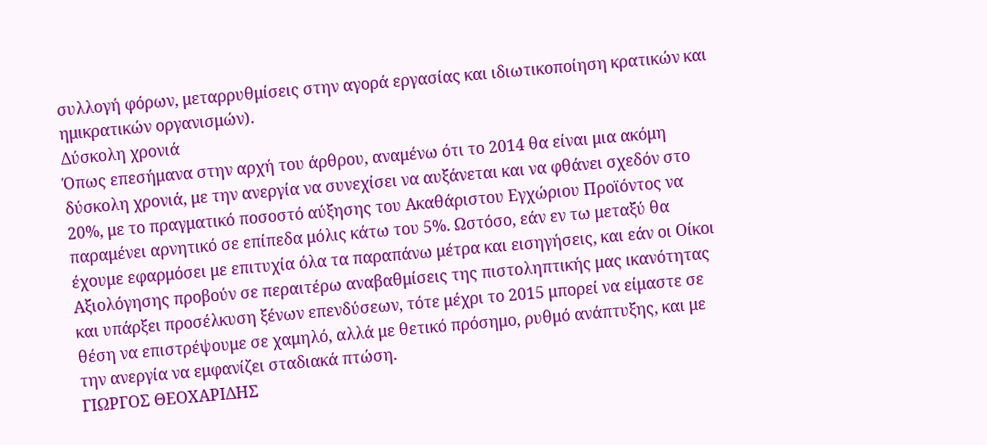συλλογή φόρων, μεταρρυθμίσεις στην αγορά εργασίας και ιδιωτικοποίηση κρατικών και ημικρατικών οργανισμών).
Δύσκολη χρονιά
Όπως επεσήμανα στην αρχή του άρθρου, αναμένω ότι το 2014 θα είναι μια ακόμη δύσκολη χρονιά, με την ανεργία να συνεχίσει να αυξάνεται και να φθάνει σχεδόν στο 20%, με το πραγματικό ποσοστό αύξησης του Ακαθάριστου Εγχώριου Προϊόντος να παραμένει αρνητικό σε επίπεδα μόλις κάτω του 5%. Ωστόσο, εάν εν τω μεταξύ θα έχουμε εφαρμόσει με επιτυχία όλα τα παραπάνω μέτρα και εισηγήσεις, και εάν οι Οίκοι Αξιολόγησης προβούν σε περαιτέρω αναβαθμίσεις της πιστοληπτικής μας ικανότητας και υπάρξει προσέλκυση ξένων επενδύσεων, τότε μέχρι το 2015 μπορεί να είμαστε σε θέση να επιστρέψουμε σε χαμηλό, αλλά με θετικό πρόσημο, ρυθμό ανάπτυξης, και με την ανεργία να εμφανίζει σταδιακά πτώση.
ΓΙΩΡΓΟΣ ΘΕΟΧΑΡΙΔΗΣ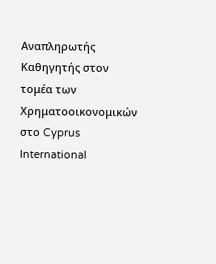Αναπληρωτής Καθηγητής στον τομέα των Χρηματοοικονομικών στο Cyprus International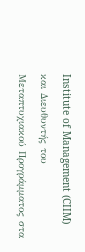Institute of Management (CIIM) και Διευθυντής του Μεταπτυχιακού Προγράμματος στα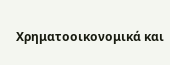Χρηματοοικονομικά και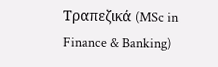Τραπεζικά (MSc in Finance & Banking)